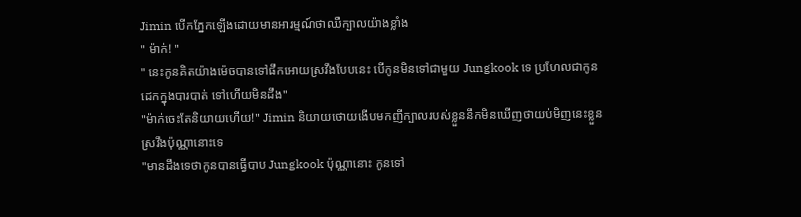Jimin បើកភ្នែកឡើងដោយមានអារម្មណ៍ថាឈឺក្បាលយ៉ាងខ្លាំង
" ម៉ាក់! "
" នេះកូនគិតយ៉ាងម៉េចបានទៅផឹកអោយស្រវឹងបែបនេះ បើកូនមិនទៅជាមួយ Jungkook ទេ ប្រហែលជាកូនដេកក្នុងបារបាត់ ទៅហើយមិនដឹង"
"ម៉ាក់ចេះតែនិយាយហើយ!" Jimin និយាយថោយងើបមកញីក្បាលរបស់ខ្លួននឹកមិនឃើញថាយប់មិញនេះខ្លួនស្រវឹងប៉ុណ្ណានោះទេ
"មានដឹងទេថាកូនបានធ្វើបាប Jungkook ប៉ុណ្ណានោះ កូនទៅ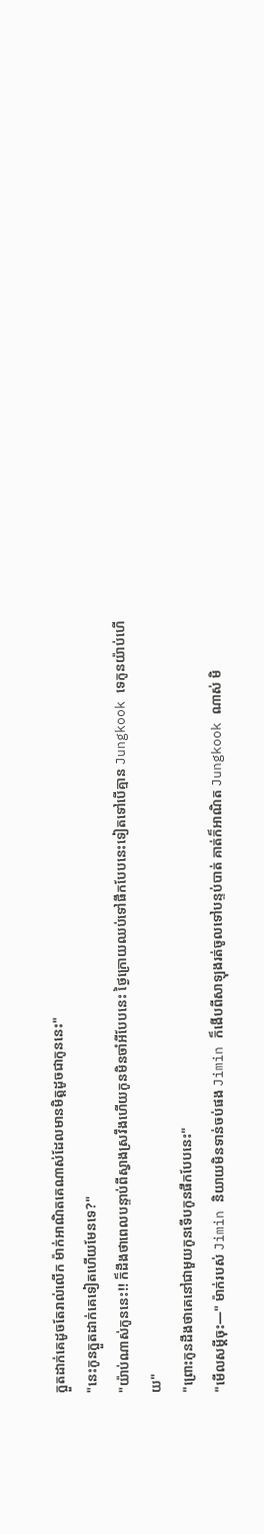ក្អួតដាក់គេដូចតែរាល់លើក ម៉ាក់អាណិតគេណាស់ដែលមានមិត្តដូចជាកូននេះ"
"នេះកូនក្អួតដាក់គេទៀតហើយមែនទេ?"
"យ៉ាប់ណាស់កូននេះ!! ក៏ដឹងថាពេលបន្ទាប់ពីស្វាងស្រវឹងហើយកូនមិនចាំអីបែបនេះ ថ្ងៃក្រោយឈប់ទៅផឹកបែបនេះទៀតទៅបើគ្មាន Jungkook ទេកូនយ៉ាប់ហើយ"
"ព្រោះកូនដឹងថាគេនៅជាមួយកូនទើបកូនផឹកបែបនេះ"
"មើលសម្តីចុះ—" ម៉ាក់របស់ Jimin និយាយមិនទាន់ចប់ផង Jimin ក៏ងើបពីសាឡុងរត់ចូលទៅបន្ទប់បាត់ គាត់ក៏អាណិត Jungkook ណាស់ មិ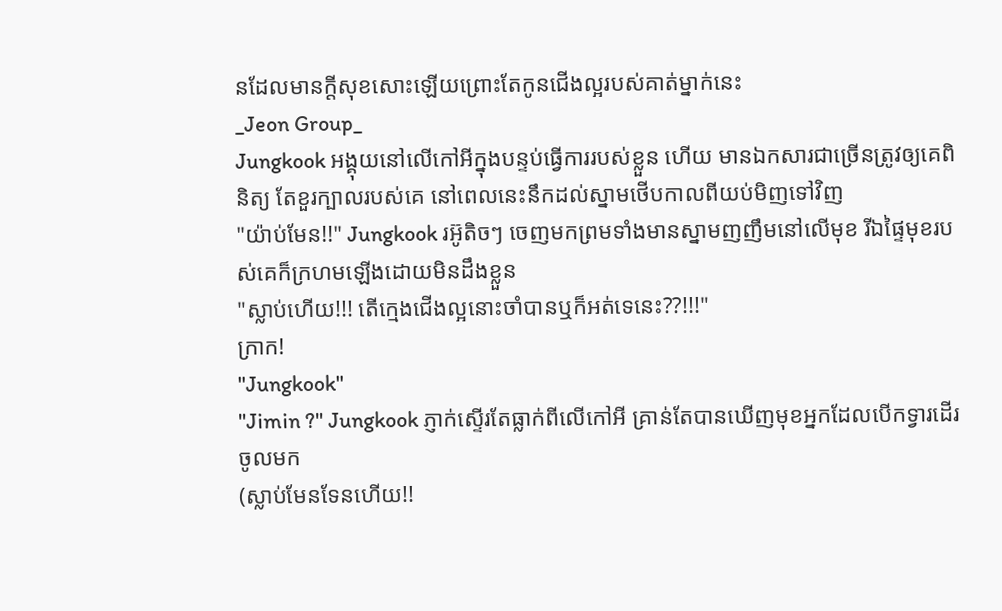នដែលមានក្តីសុខសោះឡើយព្រោះតែកូនជើងល្អរបស់គាត់ម្នាក់នេះ
_Jeon Group_
Jungkook អង្គុយនៅលើកៅអីក្នុងបន្ទប់ធ្វើការរបស់ខ្លួន ហើយ មានឯកសារជាច្រើនត្រូវឲ្យគេពិនិត្យ តែខួរក្បាលរបស់គេ នៅពេលនេះនឹកដល់ស្នាមថើបកាលពីយប់មិញទៅវិញ
"យ៉ាប់មែន!!" Jungkook រអ៊ូតិចៗ ចេញមកព្រមទាំងមានស្នាមញញឹមនៅលើមុខ រីឯផ្ទៃមុខរបស់គេក៏ក្រហមឡើងដោយមិនដឹងខ្លួន
"ស្លាប់ហើយ!!! តើក្មេងជើងល្អនោះចាំបានឬក៏អត់ទេនេះ??!!!"
ក្រាក!
"Jungkook"
"Jimin ?" Jungkook ភ្ញាក់ស្ទើរតែធ្លាក់ពីលើកៅអី គ្រាន់តែបានឃើញមុខអ្នកដែលបើកទ្វារដើរចូលមក
(ស្លាប់មែនទែនហើយ!!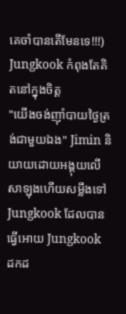គេចាំបានតើមែនទេ!!!) Jungkook កំពុងតែគិតនៅក្នុងចិត្ត
"យើងចង់ញ៊ាំបាយថ្ងៃត្រង់ជាមួយឯង" Jimin និយាយដោយអង្គុយលើសាឡុងហើយសម្លឹងទៅ Jungkook ដែលបានធ្វើអោយ Jungkook ដកដ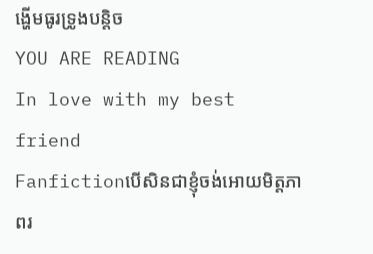ង្ហើមធូរទ្រូងបន្តិច
YOU ARE READING
In love with my best friend
Fanfictionបើសិនជាខ្ញុំចង់អោយមិត្តភាពរ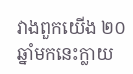វាងពួកយើង ២០ឆ្នាំមកនេះក្លាយ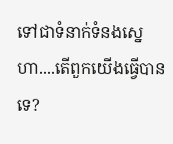ទៅជាទំនាក់ទំនងស្នេហា....តើពួកយើងធ្វើបានទេ?